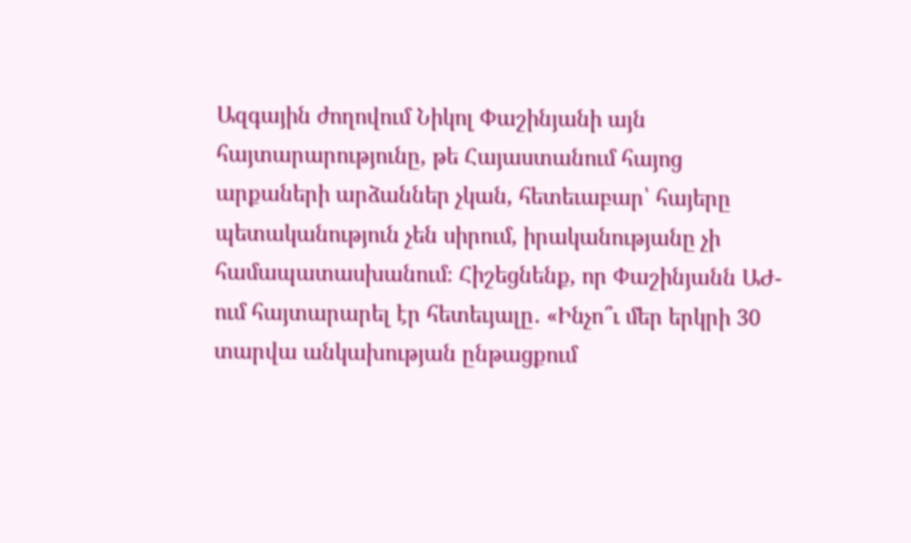Ազգային ժողովում Նիկոլ Փաշինյանի այն հայտարարությունը, թե Հայաստանում հայոց արքաների արձաններ չկան, հետեւաբար՝ հայերը պետականություն չեն սիրում, իրականությանը չի համապատասխանում։ Հիշեցնենք, որ Փաշինյանն ԱԺ-ում հայտարարել էր հետեւյալը․ «Ինչո՞ւ մեր երկրի 30 տարվա անկախության ընթացքում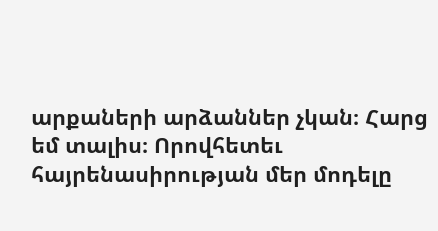արքաների արձաններ չկան։ Հարց եմ տալիս։ Որովհետեւ հայրենասիրության մեր մոդելը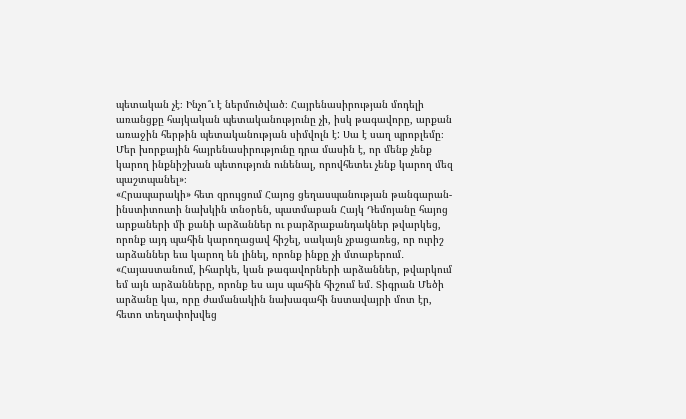պետական չէ։ Ինչո՞ւ է ներմուծված։ Հայրենասիրության մոդելի առանցքը հայկական պետականությունը չի, իսկ թագավորը, արքան առաջին հերթին պետականության սիմվոլն է: Սա է սաղ պրոբլեմը։ Մեր խորքային հայրենասիրությունը դրա մասին է, որ մենք չենք կարող ինքնիշխան պետություն ունենալ, որովհետեւ չենք կարող մեզ պաշտպանել»։
«Հրապարակի» հետ զրույցում Հայոց ցեղասպանության թանգարան- ինստիտուտի նախկին տնօրեն, պատմաբան Հայկ Դեմոյանը հայոց արքաների մի քանի արձաններ ու բարձրաքանդակներ թվարկեց, որոնք այդ պահին կարողացավ հիշել, սակայն չբացառեց, որ ուրիշ արձաններ եւս կարող են լինել, որոնք ինքը չի մտաբերում․ «Հայաստանում, իհարկե, կան թագավորների արձաններ, թվարկում եմ այն արձանները, որոնք ես այս պահին հիշում եմ․ Տիգրան Մեծի արձանը կա, որը ժամանակին նախագահի նստավայրի մոտ էր, հետո տեղափոխվեց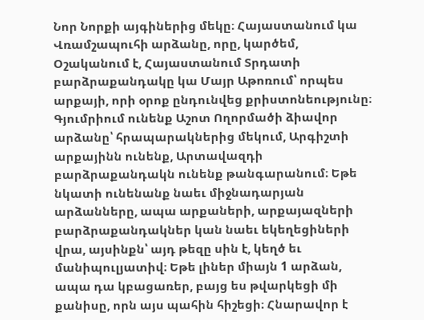Նոր Նորքի այգիներից մեկը։ Հայաստանում կա Վռամշապուհի արձանը, որը, կարծեմ, Օշականում է, Հայաստանում Տրդատի բարձրաքանդակը կա Մայր Աթոռում՝ որպես արքայի, որի օրոք ընդունվեց քրիստոնեությունը։ Գյումրիում ունենք Աշոտ Ողորմածի ձիավոր արձանը՝ հրապարակներից մեկում, Արգիշտի արքայինն ունենք, Արտավազդի բարձրաքանդակն ունենք թանգարանում։ Եթե նկատի ունենանք նաեւ միջնադարյան արձանները, ապա արքաների, արքայազների բարձրաքանդակներ կան նաեւ եկեղեցիների վրա, այսինքն՝ այդ թեզը սին է, կեղծ եւ մանիպուլյատիվ։ Եթե լիներ միայն 1 արձան, ապա դա կբացառեր, բայց ես թվարկեցի մի քանիսը, որն այս պահին հիշեցի։ Հնարավոր է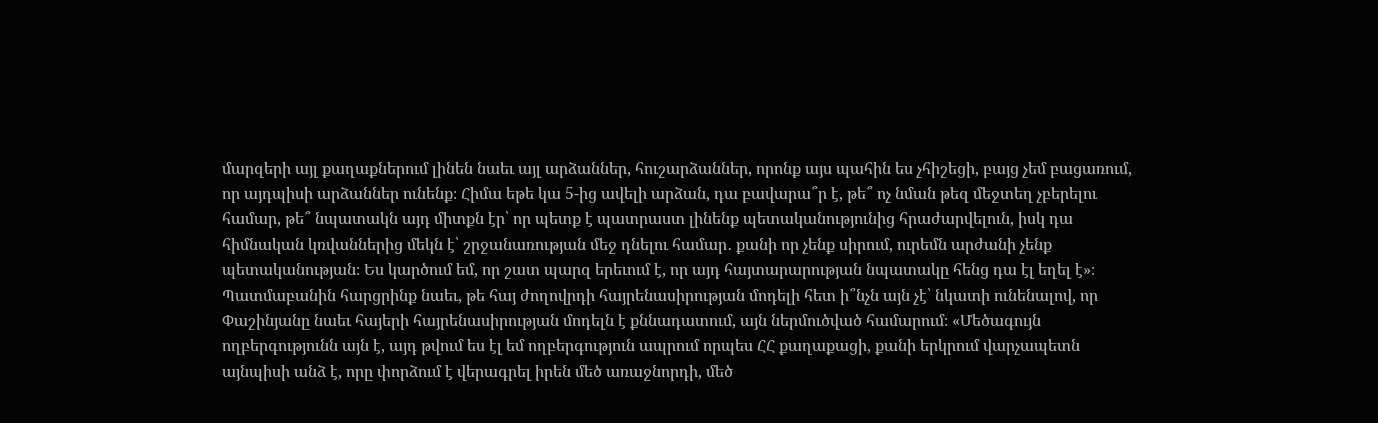մարզերի այլ քաղաքներում լինեն նաեւ այլ արձաններ, հուշարձաններ, որոնք այս պահին ես չհիշեցի, բայց չեմ բացառում, որ այդպիսի արձաններ ունենք։ Հիմա եթե կա 5-ից ավելի արձան, դա բավարա՞ր է, թե՞ ոչ նման թեզ մեջտեղ չբերելու համար, թե՞ նպատակն այդ միտքն էր՝ որ պետք է պատրաստ լինենք պետականությունից հրաժարվելուն, իսկ դա հիմնական կռվաններից մեկն է՝ շրջանառության մեջ դնելու համար․ քանի որ չենք սիրում, ուրեմն արժանի չենք պետականության։ Ես կարծում եմ, որ շատ պարզ երեւում է, որ այդ հայտարարության նպատակը հենց դա էլ եղել է»։
Պատմաբանին հարցրինք նաեւ, թե հայ ժողովրդի հայրենասիրության մոդելի հետ ի՞նչն այն չէ՝ նկատի ունենալով, որ Փաշինյանը նաեւ հայերի հայրենասիրության մոդելն է քննադատում, այն ներմուծված համարում։ «Մեծագույն ողբերգությունն այն է, այդ թվում ես էլ եմ ողբերգություն ապրում որպես ՀՀ քաղաքացի, քանի երկրում վարչապետն այնպիսի անձ է, որը փորձում է վերագրել իրեն մեծ առաջնորդի, մեծ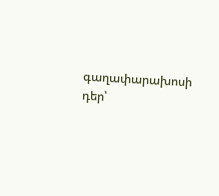գաղափարախոսի դեր՝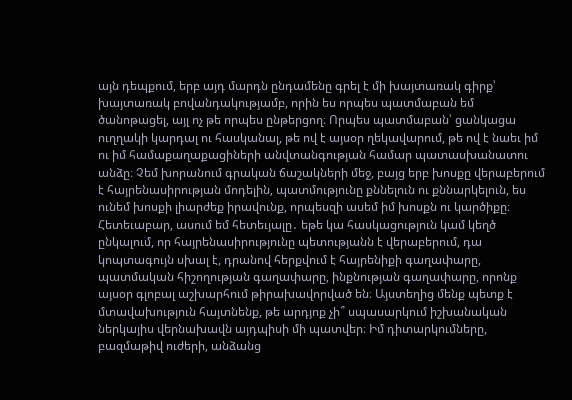այն դեպքում, երբ այդ մարդն ընդամենը գրել է մի խայտառակ գիրք՝ խայտառակ բովանդակությամբ, որին ես որպես պատմաբան եմ ծանոթացել, այլ ոչ թե որպես ընթերցող։ Որպես պատմաբան՝ ցանկացա ուղղակի կարդալ ու հասկանալ, թե ով է այսօր ղեկավարում, թե ով է նաեւ իմ ու իմ համաքաղաքացիների անվտանգության համար պատասխանատու անձը։ Չեմ խորանում գրական ճաշակների մեջ, բայց երբ խոսքը վերաբերում է հայրենասիրության մոդելին, պատմությունը քննելուն ու քննարկելուն, ես ունեմ խոսքի լիարժեք իրավունք, որպեսզի ասեմ իմ խոսքն ու կարծիքը։ Հետեւաբար, ասում եմ հետեւյալը․ եթե կա հասկացություն կամ կեղծ ընկալում, որ հայրենասիրությունը պետությանն է վերաբերում, դա կոպտագույն սխալ է, դրանով հերքվում է հայրենիքի գաղափարը, պատմական հիշողության գաղափարը, ինքնության գաղափարը, որոնք այսօր գլոբալ աշխարհում թիրախավորված են։ Այստեղից մենք պետք է մտավախություն հայտնենք, թե արդյոք չի՞ սպասարկում իշխանական ներկայիս վերնախավն այդպիսի մի պատվեր։ Իմ դիտարկումները, բազմաթիվ ուժերի, անձանց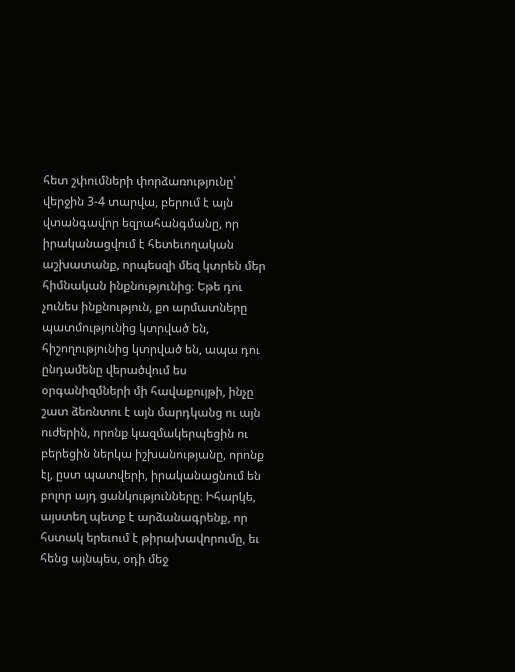հետ շփումների փորձառությունը՝ վերջին 3-4 տարվա, բերում է այն վտանգավոր եզրահանգմանը, որ իրականացվում է հետեւողական աշխատանք, որպեսզի մեզ կտրեն մեր հիմնական ինքնությունից։ Եթե դու չունես ինքնություն, քո արմատները պատմությունից կտրված են, հիշողությունից կտրված են, ապա դու ընդամենը վերածվում ես օրգանիզմների մի հավաքույթի, ինչը շատ ձեռնտու է այն մարդկանց ու այն ուժերին, որոնք կազմակերպեցին ու բերեցին ներկա իշխանությանը, որոնք էլ, ըստ պատվերի, իրականացնում են բոլոր այդ ցանկությունները։ Իհարկե, այստեղ պետք է արձանագրենք, որ հստակ երեւում է թիրախավորումը, եւ հենց այնպես, օդի մեջ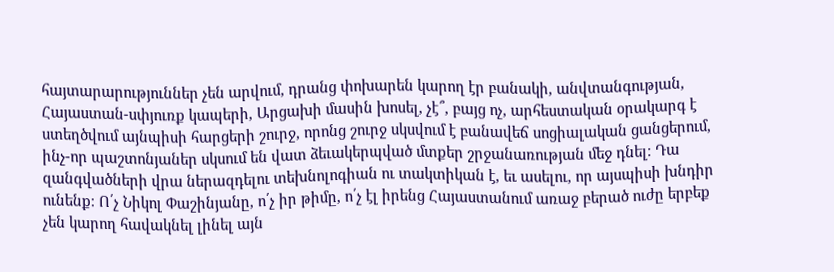հայտարարություններ չեն արվում, դրանց փոխարեն կարող էր բանակի, անվտանգության, Հայաստան-սփյուռք կապերի, Արցախի մասին խոսել, չէ՞, բայց ոչ, արհեստական օրակարգ է ստեղծվում այնպիսի հարցերի շուրջ, որոնց շուրջ սկսվում է բանավեճ սոցիալական ցանցերում, ինչ-որ պաշտոնյաներ սկսում են վատ ձեւակերպված մտքեր շրջանառության մեջ դնել։ Դա զանգվածների վրա ներազդելու տեխնոլոգիան ու տակտիկան է, եւ ասելու, որ այսպիսի խնդիր ունենք։ Ո՛չ Նիկոլ Փաշինյանը, ո՛չ իր թիմը, ո՛չ էլ իրենց Հայաստանում առաջ բերած ուժը երբեք չեն կարող հավակնել լինել այն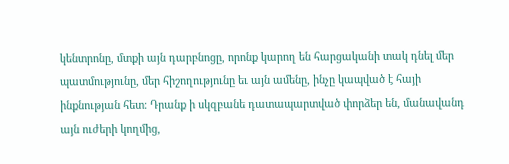կենտրոնը, մտքի այն դարբնոցը, որոնք կարող են հարցականի տակ դնել մեր պատմությունը, մեր հիշողությունը եւ այն ամենը, ինչը կապված է հայի ինքնության հետ։ Դրանք ի սկզբանե դատապարտված փորձեր են, մանավանդ այն ուժերի կողմից,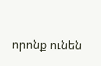որոնք ունեն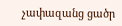չափազանց ցածր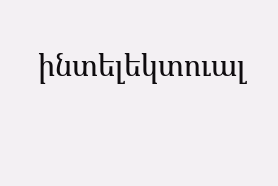ինտելեկտուալ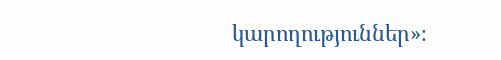կարողություններ»։